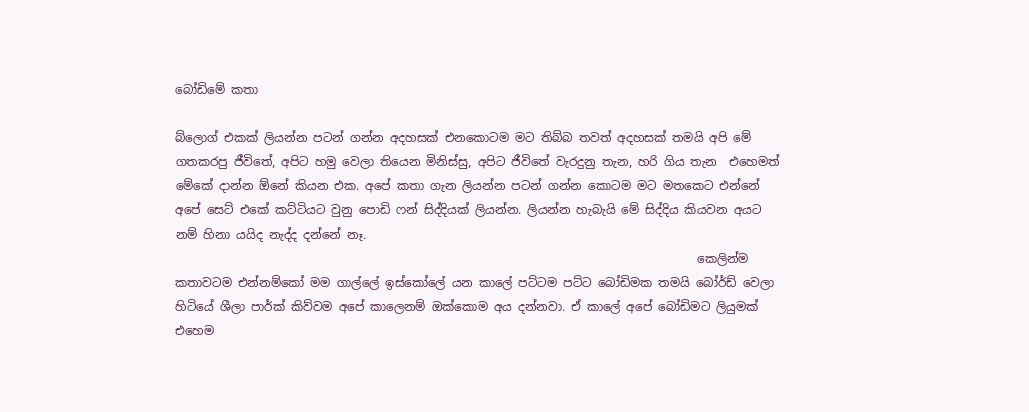බෝඩිමේ කතා

බ්ලොග් එකක් ලියන්න පටන් ගන්න අදහසක් එනකොටම මට තිබ්බ තවත් අදහසක් තමයි අපි මේ ගතකරපු ජීවිතේ, අපිට හමු වෙලා තියෙන මිනිස්සු, අපිට ජීවිතේ වැරදුනු තැන, හරි ගිය තැන  එහෙමත් මේකේ දාන්න ඕනේ කියන එක. අපේ කතා ගැන ලියන්න පටන් ගන්න කොටම මට මතකෙට එන්නේ අපේ සෙට් එකේ කට්ටියට වුනු පොඩි ෆන් සිද්දියක් ලියන්න. ලියන්න හැබැයි මේ සිද්දිය කියවන අයට නම් හිනා යයිද නැද්ද දන්නේ නෑ.
                                                                                       කෙලින්ම කතාවටම එන්නම්කෝ මම ගාල්ලේ ඉස්කෝලේ යන කාලේ පට්ටම පට්ට බෝඩිමක තමයි බෝර්ඩ් වෙලා හිටියේ ශීලා පාර්ක් කිව්වම අපේ කාලෙනම් ඔක්කොම අය දන්නවා. ඒ කාලේ අපේ බෝඩිමට ලියුමක් එහෙම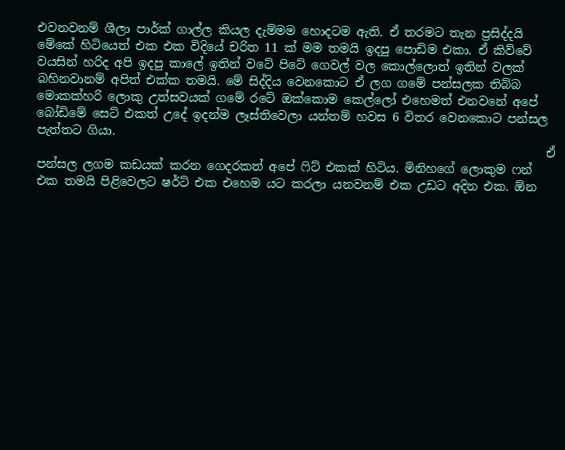එවනවනම් ශීලා පාර්ක් ගාල්ල කියල දැම්මම හොදටම ඇති. ඒ තරමට තැන ප්‍රසිද්දයි මේකේ හිටියෙත් එක එක විදියේ චරිත 11 ක් මම තමයි ඉදපු පොඩිම එකා. ඒ කිව්වේ වයසින් හරිද අපි ඉදපු කාලේ ඉතින් වටේ පිටේ ගෙවල් වල කොල්ලොත් ඉතින් වලක් බහිනවානම් අපිත් එක්ක තමයි. මේ සිද්දිය වෙනකොට ඒ ලග ගමේ පන්සලක තිබ්බ මොකක්හරි ලොකු උත්සවයක් ගමේ රටේ ඔක්කොම කෙල්ලෝ එහෙමත් එනවනේ අපේ බෝඩිමේ සෙට් එකත් උදේ ඉදන්ම ලෑස්තිවෙලා යන්තම් හවස 6 විතර වෙනකොට පන්සල පැත්තට ගියා.
                                                                                     ඒ පන්සල ලගම කඩයක් කරන ගෙදරකත් අපේ ෆිට් එකක් හිටිය. මිනිහගේ ලොකුම ෆන් එක තමයි පිළිවෙලට ෂර්ට් එක එහෙම යට කරලා යනවනම් එක උඩට අදින එක. ඕන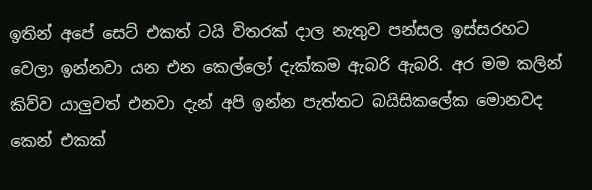ඉතින් අපේ සෙට් එකත් ටයි විතරක් දාල නැතුව පන්සල ඉස්සරහට වෙලා ඉන්නවා යන එන කෙල්ලෝ දැක්කම ඇබරි ඇබරි. අර මම කලින් කිව්ව යාලුවත් එනවා දැන් අපි ඉන්න පැත්තට බයිසිකලේක මොනවද කෙන් එකක්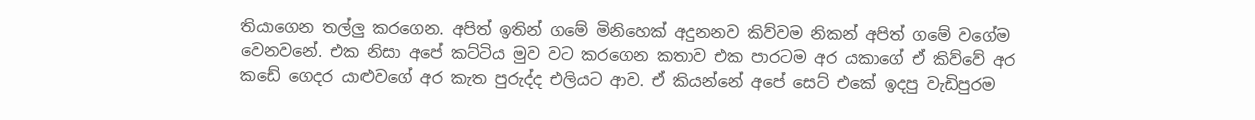තියාගෙන තල්ලු කරගෙන. අපිත් ඉතින් ගමේ මිනිහෙක් අදුනනව කිව්වම නිකන් අපිත් ගමේ වගේම වෙනවනේ. එක නිසා අපේ කට්ටිය මුව වට කරගෙන කතාව එක පාරටම අර යකාගේ ඒ කිව්වේ අර කඩේ ගෙදර යාළුවගේ අර කැත පුරුද්ද එලියට ආව. ඒ කියන්නේ අපේ සෙට් එකේ ඉදපු වැඩිපුරම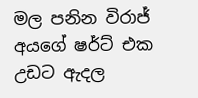මල පනින විරාජ් අයගේ ෂර්ට් එක උඩට ඇදල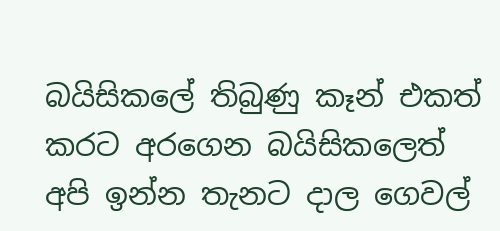බයිසිකලේ තිබුණු කෑන් එකත් කරට අරගෙන බයිසිකලෙත් අපි ඉන්න තැනට දාල ගෙවල්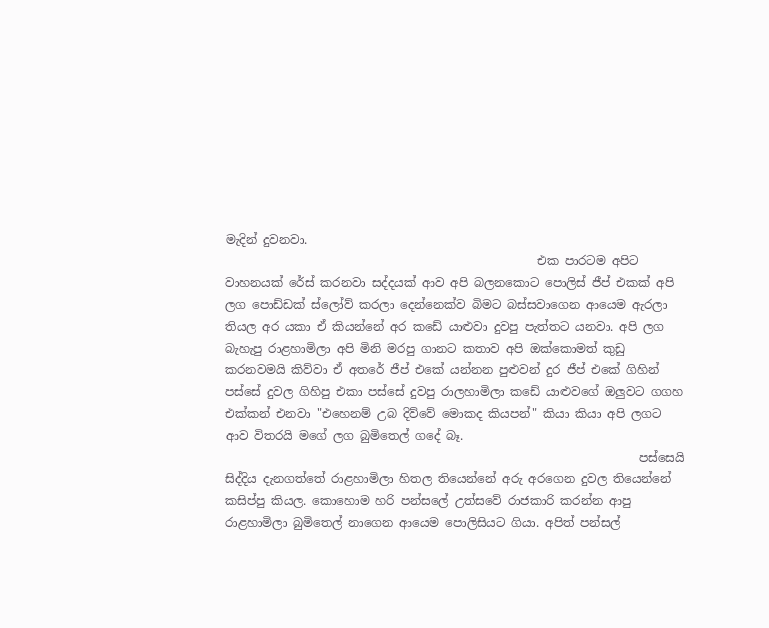මැදින් දුවනවා.
                                                    එක පාරටම අපිට වාහනයක් රේස් කරනවා සද්දයක් ආව අපි බලනකොට පොලිස් ජීප් එකක් අපි ලග පොඩ්ඩක් ස්ලෝව් කරලා දෙන්නෙක්ව බිමට බස්සවාගෙන ආයෙම ඇරලා තියල අර යකා ඒ කියන්නේ අර කඩේ යාළුවා දුවපු පැත්තට යනවා. අපි ලග බැහැපු රාළහාමිලා අපි මිනි මරපු ගානට කතාව අපි ඔක්කොමත් කුඩු කරනවමයි කිව්වා ඒ අතරේ ජීප් එකේ යන්නන පුළුවන් දුර ජීප් එකේ ගිහින් පස්සේ දුවල ගිහිපු එකා පස්සේ දුවපු රාලහාමිලා කඩේ යාළුවගේ ඔලුවට ගගහ එක්කන් එනවා "එහෙනම් උබ දිව්වේ මොකද කියපන්" කියා කියා අපි ලගට ආව විතරයි මගේ ලග බුමිතෙල් ගදේ බෑ.
                                                                     පස්සෙයි සිද්දිය දැනගත්තේ රාළහාමිලා හිතල තියෙන්නේ අරු අරගෙන දුවල තියෙන්නේ කසිප්පු කියල. කොහොම හරි පන්සලේ උත්සවේ රාජකාරි කරන්න ආපු රාළහාමිලා බුමිතෙල් නාගෙන ආයෙම පොලිසියට ගියා. අපිත් පන්සල්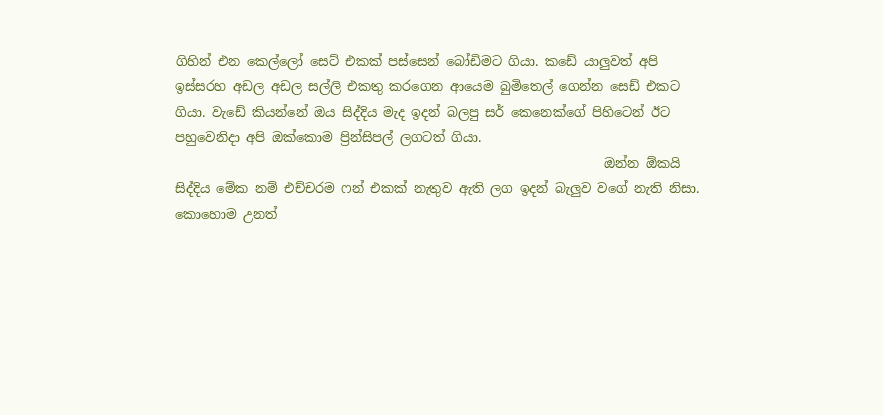ගිහින් එන කෙල්ලෝ සෙට් එකක් පස්සෙන් බෝඩිමට ගියා. කඩේ යාලුවත් අපි ඉස්සරහ අඩල අඩල සල්ලි එකතු කරගෙන ආයෙම බුමිතෙල් ගෙන්න සෙඩ් එකට ගියා. වැඩේ කියන්නේ ඔය සිද්දිය මැද ඉදන් බලපු සර් කෙනෙක්ගේ පිහිටෙන් ඊට පහුවෙනිදා අපි ඔක්කොම ප්‍රින්සිපල් ලගටත් ගියා.
                                                                  ඔන්න ඕකයි සිද්දිය මේක නම් එච්චරම ෆන් එකක් නැතුව ඇති ලග ඉදන් බැලුව වගේ නැති නිසා. කොහොම උනත්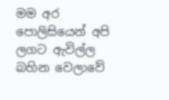මම අර පොලිසියෙන් අපි ලගට ඇවිල්ල බහින වෙලාවේ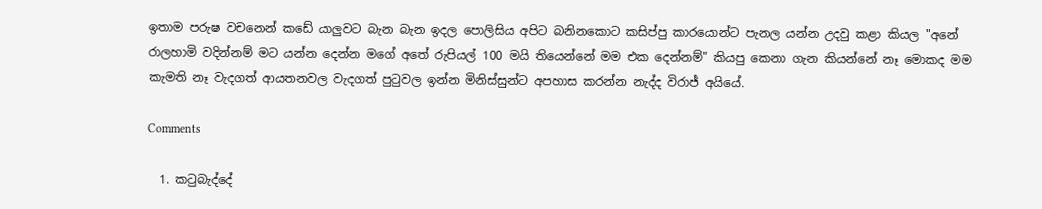ඉතාම පරුෂ වචනෙන් කඩේ යාලුවට බැන බැන ඉදල පොලිසිය අපිට බනිනකොට කසිප්පු කාරයොන්ට පැනල යන්න උදවු කළා කියල "අනේ රාලහාමි වදින්නම් මට යන්න දෙන්න මගේ අතේ රුපියල් 100 මයි තියෙන්නේ මම එක දෙන්නම්" කියපු කෙනා ගැන කියන්නේ නෑ මොකද මම කැමති නෑ වැදගත් ආයතනවල වැදගත් පුටුවල ඉන්න මිනිස්සුන්ට අපහාස කරන්න නැද්ද විරාජ් අයියේ.

Comments

  1. කටුබැද්දේ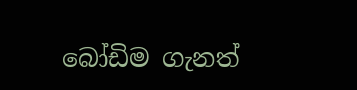බෝඩිම ගැනත්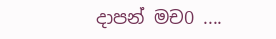දාපන් මච0 ....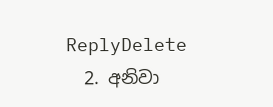ReplyDelete
  2. අනිවා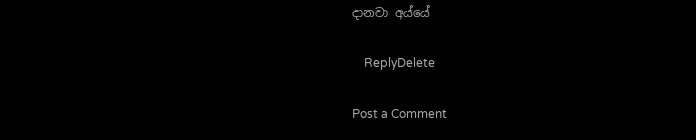දානවා අය්යේ

    ReplyDelete

Post a Comment